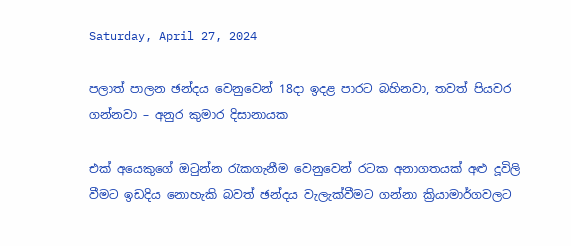Saturday, April 27, 2024

පලාත් පාලන ඡන්දය වෙනුවෙන් 18දා ඉදළ පාර‌ට බහිනවා, තවත් පියවර ගන්නවා – අනුර කුමාර දිසානායක

එක් අයෙකුගේ ඔටුන්න රැකගැනීම වෙනුවෙන් රටක අනාගතයක් අළු දූවිලි වීමට ඉඩදිය නොහැකි බවත් ඡන්දය වැලැක්වීමට ගන්නා ක්‍රියාමාර්ගවලට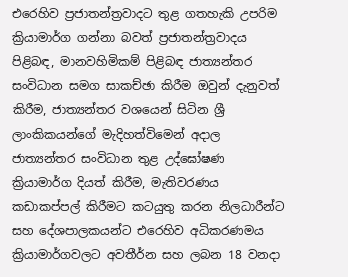එරෙහිව ප්‍රජාතන්ත්‍රවාදට තුළ ගතහැකි උපරිම ක්‍රියාමාර්ග ගන්නා බවත් ප්‍රජාතන්ත්‍රවාදය පිළිබඳ, මානවහිමිකම් පිළිබඳ ජාත්‍යන්තර සංවිධාන සමග සාකච්ඡා කිරීම ඔවුන් දැනුවත් කිරීම, ජාත්‍යන්තර වශයෙන් සිටින ශ්‍රී ලාංකිකයන්ගේ මැදිහත්විමෙන් අදාල ජාත්‍යන්තර සංවිධාන තුළ උද්ඝෝෂණ ක්‍රියාමාර්ග දියත් කිරීම, මැතිවරණය කඩාකප්පල් කිරීමට කටයුතු කරන නිලධාරීන්ට සහ දේශපාලකයන්ට එරෙහිව අධිකරණමය ක්‍රියාමාර්ගවලට අවතීර්න සහ ලබන 18 වනදා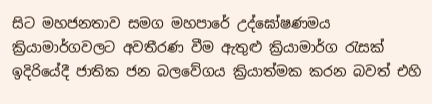සිට මහජනතාව සමග මහපාරේ උද්ඝෝෂණමය ක්‍රියාමාර්ගවලට අවතීරණ වීම ඇතුළු ක්‍රියාමාර්ග රැසක් ඉදිරියේදී ජාතික ජන බලවේගය ක්‍රියාත්මක කරන බවත් එහි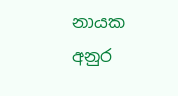නායක අනුර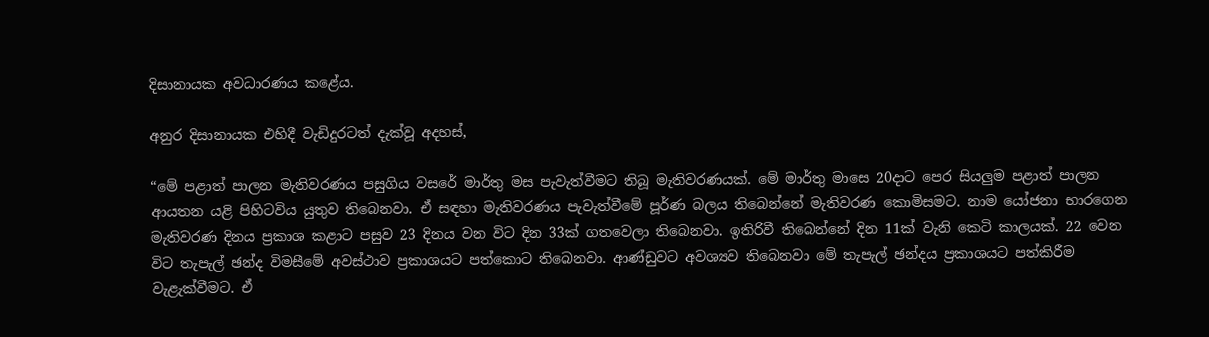දිසානායක අවධාරණය කළේය.

අනුර දිසානායක එහිදී වැඩිදුරටත් දැක්වූ අදහස්,

“මේ පළාත් පාලන මැතිවරණය පසුගිය වසරේ මාර්තු මස පැවැත්වීමට තිබූ මැතිවරණයක්. මේ මාර්තු මාසෙ 20දාට පෙර සියලුම පළාත් පාලන ආයතන යළි පිහිටවිය යුතුව තිබෙනවා. ඒ සඳහා මැතිවරණය පැවැත්වීමේ පූර්ණ බලය තිබෙන්නේ මැතිවරණ කොමිසමට. නාම යෝජනා භාරගෙන මැතිවරණ දිනය ප්‍රකාශ කළාට පසුව 23 දිනය වන විට දින 33ක් ගතවෙලා තිබෙනවා. ඉතිරිවී තිබෙන්නේ දින 11ක් වැනි කෙටි කාලයක්. 22 වෙන විට තැපැල් ඡන්ද විමසීමේ අවස්ථාව ප්‍රකාශයට පත්කොට තිබෙනවා. ආණ්ඩුවට අවශ්‍යව තිබෙනවා මේ තැපැල් ඡන්දය ප්‍රකාශයට පත්කිරීම වැළැක්වීමට. ඒ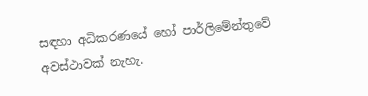සඳහා අධිකරණයේ හෝ පාර්ලිමේන්තුවේ අවස්ථාවක් නැහැ.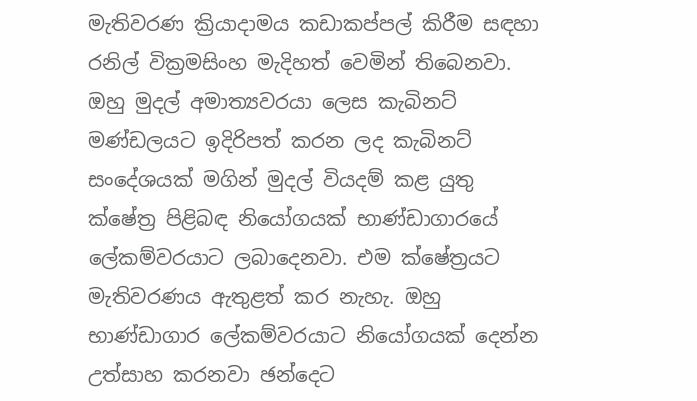මැතිවරණ ක්‍රියාදාමය කඩාකප්පල් කිරීම සඳහා රනිල් වික්‍රමසිංහ මැදිහත් වෙමින් තිබෙනවා. ඔහු මුදල් අමාත්‍යවරයා ලෙස කැබිනට් මණ්ඩලයට ඉදිරිපත් කරන ලද කැබිනට් සංදේශයක් මගින් මුදල් වියදම් කළ යුතු ක්ෂේත්‍ර පිළිබඳ නියෝගයක් භාණ්ඩාගාරයේ ලේකම්වරයාට ලබාදෙනවා. එම ක්ෂේත්‍රයට මැතිවරණය ඇතුළත් කර නැහැ. ඔහු භාණ්ඩාගාර ලේකම්වරයාට නියෝගයක් දෙන්න උත්සාහ කරනවා ඡන්දෙට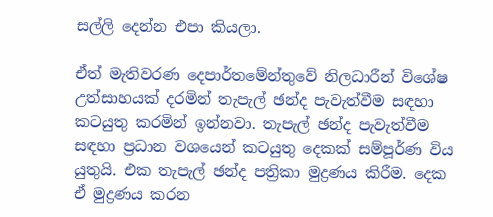සල්ලි දෙන්න එපා කියලා.

ඒත් මැතිවරණ දෙපාර්තමේන්තුවේ නිලධාරීන් විශේෂ උත්සාහයක් දරමින් තැපැල් ඡන්ද පැවැත්වීම සඳහා කටයුතු කරමින් ඉන්නවා. තැපැල් ඡන්ද පැවැත්වීම සඳහා ප්‍රධාන වශයෙන් කටයුතු දෙකක් සම්පූර්ණ විය යුතුයි. එක තැපැල් ඡන්ද පත්‍රිකා මුද්‍රණය කිරීම. දෙක ඒ මුද්‍රණය කරන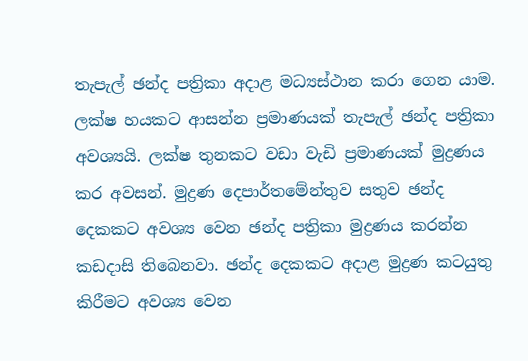තැපැල් ඡන්ද පත්‍රිකා අදාළ මධ්‍යස්ථාන කරා ගෙන යාම. ලක්ෂ හයකට ආසන්න ප්‍රමාණයක් තැපැල් ඡන්ද පත්‍රිකා අවශ්‍යයි. ලක්ෂ තුනකට වඩා වැඩි ප්‍රමාණයක් මුද්‍රණය කර අවසන්. මුද්‍රණ දෙපාර්තමේන්තුව සතුව ඡන්ද දෙකකට අවශ්‍ය වෙන ඡන්ද පත්‍රිකා මුද්‍රණය කරන්න කඩදාසි තිබෙනවා. ඡන්ද දෙකකට අදාළ මුද්‍රණ කටයුතු කිරීමට අවශ්‍ය වෙන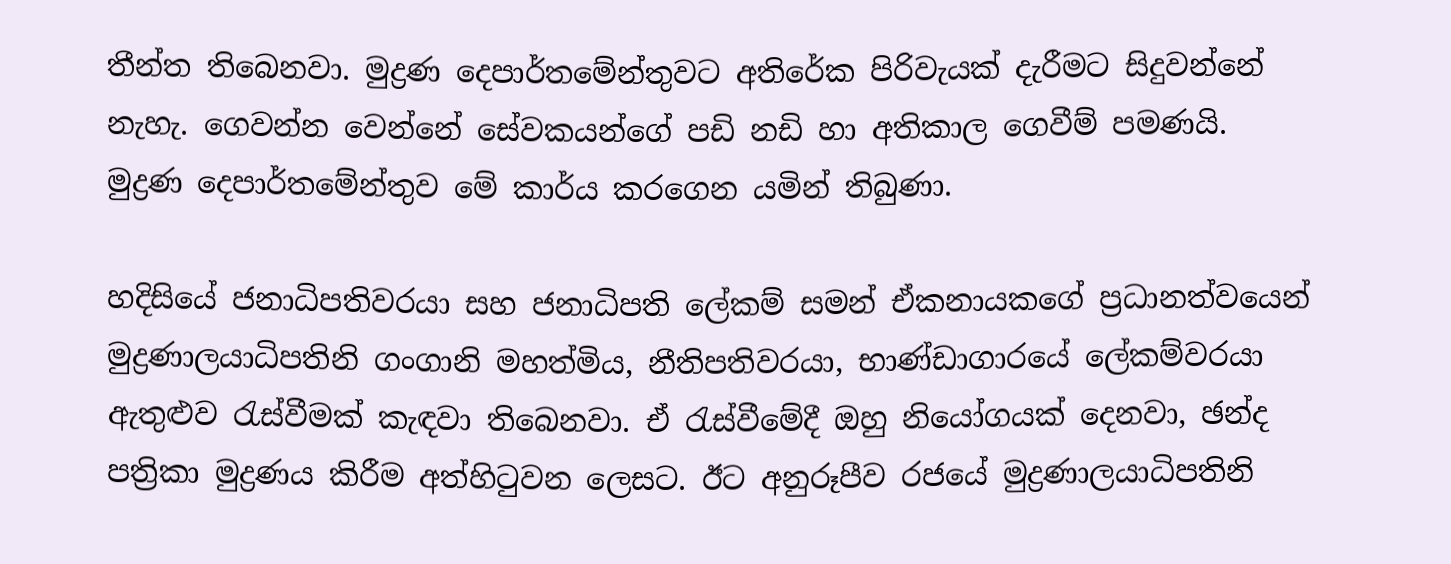තීන්ත තිබෙනවා. මුද්‍රණ දෙපාර්තමේන්තුවට අතිරේක පිරිවැයක් දැරීමට සිදුවන්නේ නැහැ. ගෙවන්න වෙන්නේ සේවකයන්ගේ පඩි නඩි හා අතිකාල ගෙවීම් පමණයි. මුද්‍රණ දෙපාර්තමේන්තුව මේ කාර්ය කරගෙන යමින් තිබුණා.

හදිසියේ ජනාධිපතිවරයා සහ ජනාධිපති ලේකම් සමන් ඒකනායකගේ ප්‍රධානත්වයෙන් මුද්‍රණාලයාධිපතිනි ගංගානි මහත්මිය, නීතිපතිවරයා, භාණ්ඩාගාරයේ ලේකම්වරයා ඇතුළුව රැස්වීමක් කැඳවා තිබෙනවා. ඒ රැස්වීමේදී ඔහු නියෝගයක් දෙනවා, ඡන්ද පත්‍රිකා මුද්‍රණය කිරීම අත්හිටුවන ලෙසට. ඊට අනුරූපීව රජයේ මුද්‍රණාලයාධිපතිනි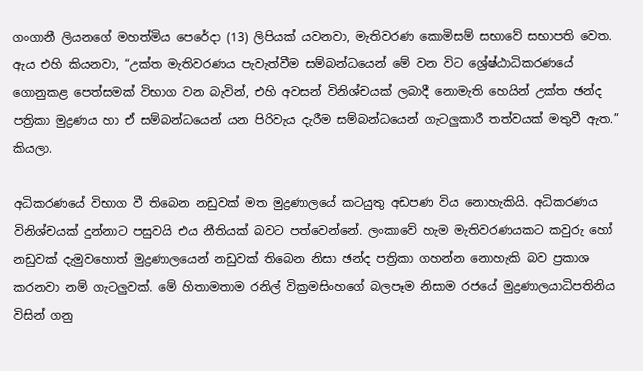ගංගානී ලියනගේ මහත්මිය පෙරේදා (13) ලිපියක් යවනවා, මැතිවරණ කොමිසම් සභාවේ සභාපති වෙත. ඇය එහි කියනවා, “උක්ත මැතිවරණය පැවැත්වීම සම්බන්ධයෙන් මේ වන විට ශ්‍රේෂ්ඨාධිකරණයේ ගොනුකළ පෙත්සමක් විභාග වන බැවින්, එහි අවසන් විනිශ්චයක් ලබාදී නොමැති හෙයින් උක්ත ඡන්ද පත්‍රිකා මුද්‍රණය හා ඒ සම්බන්ධයෙන් යන පිරිවැය දැරීම සම්බන්ධයෙන් ගැටලුකාරී තත්වයක් මතුවී ඇත.” කියලා.

අධිකරණයේ විභාග වී තිබෙන නඩුවක් මත මුද්‍රණාලයේ කටයුතු අඩපණ විය නොහැකියි. අධිකරණය විනිශ්චයක් දුන්නාට පසුවයි එය නීතියක් බවට පත්වෙන්නේ. ලංකාවේ හැම මැතිවරණයකට කවුරු හෝ නඩුවක් දැමුවහොත් මුද්‍රණාලයෙන් නඩුවක් තිබෙන නිසා ඡන්ද පත්‍රිකා ගහන්න නොහැකි බව ප්‍රකාශ කරනවා නම් ගැටලුවක්. මේ හිතාමතාම රනිල් වික්‍රමසිංහගේ බලපෑම නිසාම රජයේ මුද්‍රණාලයාධිපතිනිය විසින් ගනු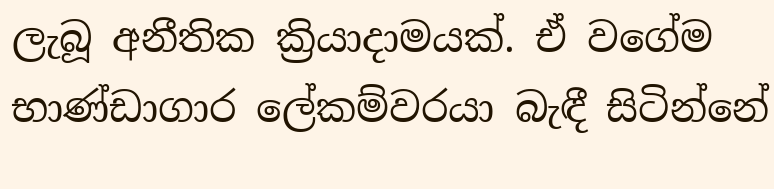ලැබූ අනීතික ක්‍රියාදාමයක්. ඒ වගේම භාණ්ඩාගාර ලේකම්වරයා බැඳී සිටින්නේ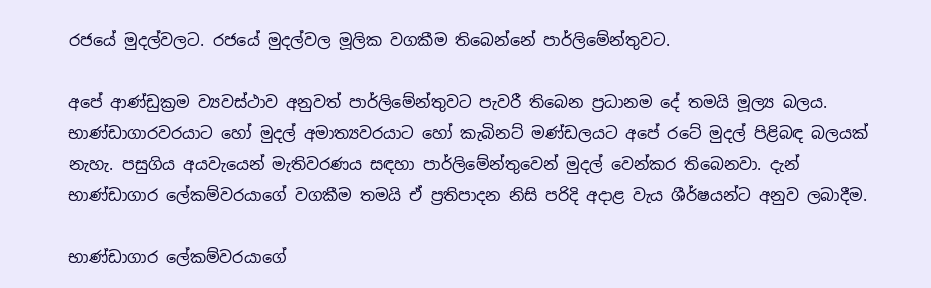රජයේ මුදල්වලට. රජයේ මුදල්වල මූලික වගකීම තිබෙන්නේ පාර්ලිමේන්තුවට.

අපේ ආණ්ඩුක්‍රම ව්‍යවස්ථාව අනුවත් පාර්ලිමේන්තුවට පැවරී තිබෙන ප්‍රධානම දේ තමයි මූල්‍ය බලය. භාණ්ඩාගාරවරයාට හෝ මුදල් අමාත්‍යවරයාට හෝ කැබිනට් මණ්ඩලයට අපේ රටේ මුදල් පිළිබඳ බලයක් නැහැ. පසුගිය අයවැයෙන් මැතිවරණය සඳහා පාර්ලිමේන්තුවෙන් මුදල් වෙන්කර තිබෙනවා. දැන් භාණ්ඩාගාර ලේකම්වරයාගේ වගකීම තමයි ඒ ප්‍රතිපාදන නිසි පරිදි අදාළ වැය ශීර්ෂයන්ට අනුව ලබාදීම.

භාණ්ඩාගාර ලේකම්වරයාගේ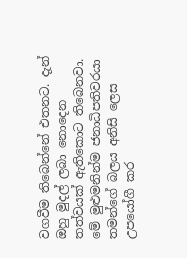වගවීම තිබෙන්නේ එතනට. දැන් ඔහු මුදල් ලබා නොදෙන තත්වයක් ඇතිකොට තිබෙනවා. මේ මුළුමනින්ම ජනාධිපතිවරයා තමන්ගේ බලය අනිසි ලෙස උපයෝගී කර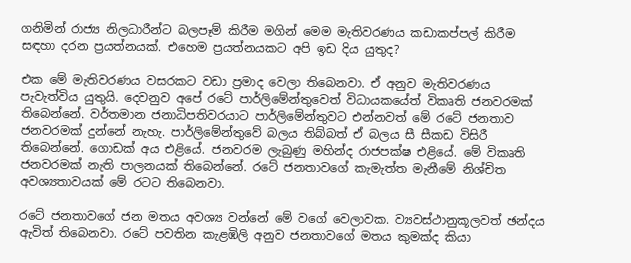ගනිමින් රාජ්‍ය නිලධාරීන්ට බලපෑම් කිරීම මගින් මෙම මැතිවරණය කඩාකප්පල් කිරීම සඳහා දරන ප්‍රයත්නයක්. එහෙම ප්‍රයත්නයකට අපි ඉඩ දිය යුතුද?

එක මේ මැතිවරණය වසරකට වඩා ප්‍රමාද වෙලා තිබෙනවා. ඒ අනුව මැතිවරණය පැවැත්විය යුතුයි. දෙවනුව අපේ රටේ පාර්ලිමේන්තුවෙත් විධායකයේත් විකෘති ජනවරමක් තිබෙන්නේ. වර්තමාන ජනාධිපතිවරයාට පාර්ලිමේන්තුවට එන්නවත් මේ රටේ ජනතාව ජනවරමක් දුන්නේ නැහැ. පාර්ලිමේන්තුවේ බලය තිබ්බත් ඒ බලය සී සීකඩ විසිරී තිබෙන්නේ. ගොඩක් අය එළියේ. ජනවරම ලැබුණු මහින්ද රාජපක්ෂ එළියේ. මේ විකෘති ජනවරමක් නැති පාලනයක් තිබෙන්නේ. රටේ ජනතාවගේ කැමැත්ත මැනීමේ නිශ්චිත අවශ්‍යතාවයක් මේ රටට තිබෙනවා.

රටේ ජනතාවගේ ජන මතය අවශ්‍ය වන්නේ මේ වගේ වෙලාවක. ව්‍යවස්ථානුකූලවත් ඡන්දය ඇවිත් තිබෙනවා. රටේ පවතින කැළඹිලි අනුව ජනතාවගේ මතය කුමක්ද කියා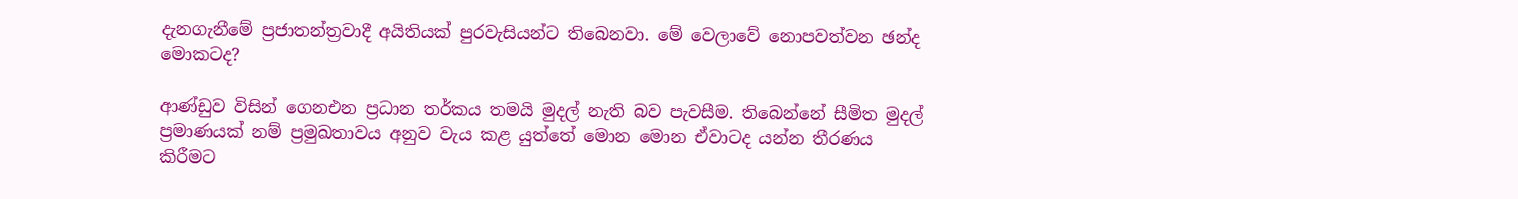දැනගැනීමේ ප්‍රජාතන්ත්‍රවාදී අයිතියක් පුරවැසියන්ට තිබෙනවා. මේ වෙලාවේ නොපවත්වන ඡන්ද මොකටද?

ආණ්ඩුව විසින් ගෙනඑන ප්‍රධාන තර්කය තමයි මුදල් නැති බව පැවසීම. තිබෙන්නේ සීමිත මුදල් ප්‍රමාණයක් නම් ප්‍රමුඛතාවය අනුව වැය කළ යුත්තේ මොන මොන ඒවාටද යන්න තීරණය කිරීමට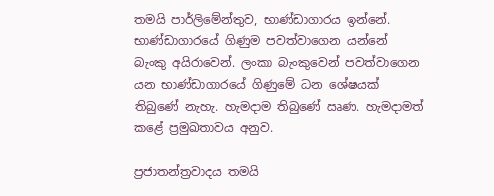තමයි පාර්ලිමේන්තුව, භාණ්ඩාගාරය ඉන්නේ. භාණ්ඩාගාරයේ ගිණුම පවත්වාගෙන යන්නේ බැංකු අයිරාවෙන්. ලංකා බැංකුවෙන් පවත්වාගෙන යන භාණ්ඩාගාරයේ ගිණුමේ ධන ශේෂයක් තිබුණේ නැහැ. හැමදාම තිබුණේ ඍණ. හැමදාමත් කළේ ප්‍රමුඛතාවය අනුව.

ප්‍රජාතන්ත්‍රවාදය තමයි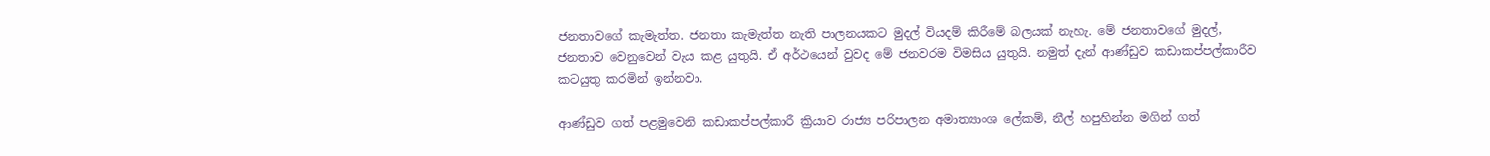ජනතාවගේ කැමැත්ත. ජනතා කැමැත්ත නැති පාලනයකට මුදල් වියදම් කිරීමේ බලයක් නැහැ. මේ ජනතාවගේ මුදල්, ජනතාව වෙනුවෙන් වැය කළ යුතුයි. ඒ අර්ථයෙන් වුවද මේ ජනවරම විමසිය යුතුයි. නමුත් දැන් ආණ්ඩුව කඩාකප්පල්කාරීව කටයුතු කරමින් ඉන්නවා.

ආණ්ඩුව ගත් පළමුවෙනි කඩාකප්පල්කාරී ක්‍රියාව රාජ්‍ය පරිපාලන අමාත්‍යාංශ ලේකම්, නීල් හපුහින්න මගින් ගත්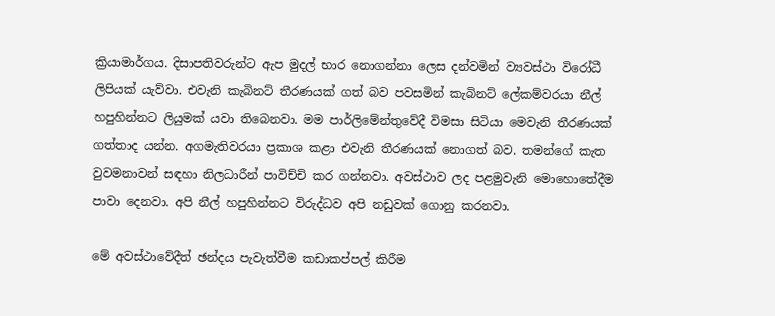ක්‍රියාමාර්ගය. දිසාපතිවරුන්ට ඇප මුදල් භාර නොගන්නා ලෙස දන්වමින් ව්‍යවස්ථා විරෝධී ලිපියක් යැව්වා. එවැනි කැබිනට් තීරණයක් ගත් බව පවසමින් කැබිනට් ලේකම්වරයා නීල් හපුහින්නට ලියුමක් යවා තිබෙනවා. මම පාර්ලිමේන්තුවේදී විමසා සිටියා මෙවැනි තීරණයක් ගත්තාද යන්න. අගමැතිවරයා ප්‍රකාශ කළා එවැනි තීරණයක් නොගත් බව. තමන්ගේ කැත වුවමනාවන් සඳහා නිලධාරීන් පාවිච්චි කර ගන්නවා. අවස්ථාව ලද පළමුවැනි මොහොතේදීම පාවා දෙනවා. අපි නීල් හපුහින්නට විරුද්ධව අපි නඩුවක් ගොනු කරනවා.

මේ අවස්ථාවේදීත් ඡන්දය පැවැත්වීම කඩාකප්පල් කිරීම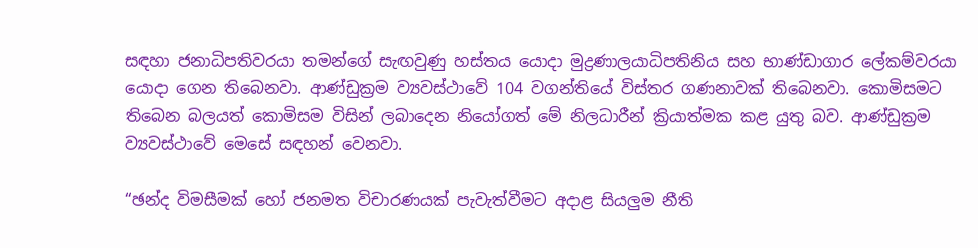සඳහා ජනාධිපතිවරයා තමන්ගේ සැඟවුණු හස්තය යොදා මුද්‍රණාලයාධිපතිනිය සහ භාණ්ඩාගාර ලේකම්වරයා යොදා ගෙන තිබෙනවා. ආණ්ඩුක්‍රම ව්‍යවස්ථාවේ 104 වගන්තියේ විස්තර ගණනාවක් තිබෙනවා. කොමිසමට තිබෙන බලයත් කොමිසම විසින් ලබාදෙන නියෝගත් මේ නිලධාරීන් ක්‍රියාත්මක කළ යුතු බව. ආණ්ඩුක්‍රම ව්‍යවස්ථාවේ මෙසේ සඳහන් වෙනවා.

“ඡන්ද විමසීමක් හෝ ජනමත විචාරණයක් පැවැත්වීමට අදාළ සියලුම නීති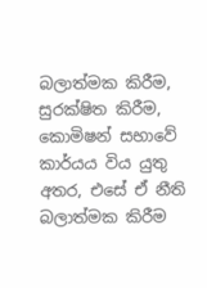බලාත්මක කිරීම, සුරක්ෂිත කිරීම, කොමිෂන් සභාවේ කාර්යය විය යුතු අතර, එසේ ඒ නීති බලාත්මක කිරීම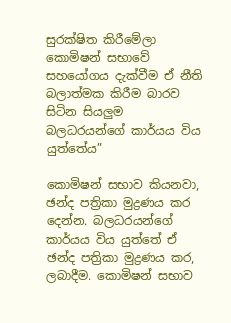සුරක්ෂිත කිරීමේලා කොමිෂන් සභාවේ සහයෝගය දැක්වීම ඒ නීති බලාත්මක කිරීම බාරව සිටින සියලුම බලධරයන්ගේ කාර්යය විය යුත්තේය”

කොමිෂන් සභාව කියනවා, ඡන්ද පත්‍රිකා මුද්‍රණය කර දෙන්න. බලධරයන්ගේ කාර්යය විය යුත්තේ ඒ ඡන්ද පත්‍රිකා මුද්‍රණය කර, ලබාදීම. කොමිෂන් සභාව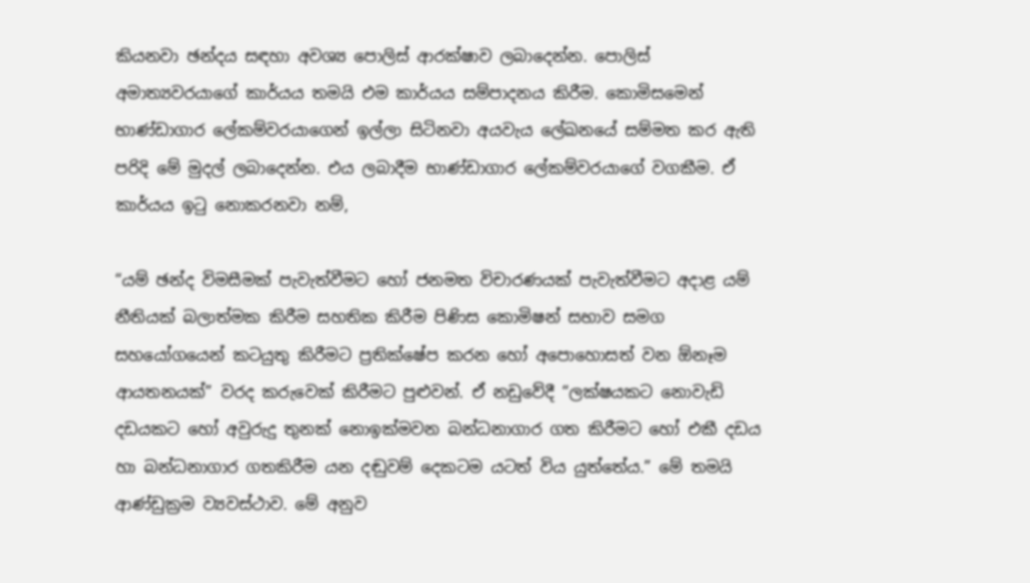කියනවා ඡන්දය සඳහා අවශ්‍ය පොලිස් ආරක්ෂාව ලබාදෙන්න. පොලිස් අමාත්‍යවරයාගේ කාර්යය තමයි එම කාර්යය සම්පාදනය කිරීම. කොමිසමෙන් භාණ්ඩාගාර ලේකම්වරයාගෙන් ඉල්ලා සිටිනවා අයවැය ලේඛනයේ සම්මත කර ඇති පරිදි මේ මුදල් ලබාදෙන්න. එය ලබාදීම භාණ්ඩාගාර ලේකම්වරයාගේ වගකීම. ඒ කාර්යය ඉටු නොකරනවා නම්,

“යම් ඡන්ද විමසීමක් පැවැත්වීමට හෝ ජනමත විචාරණයක් පැවැත්වීමට අදාළ යම් නීතියක් බලාත්මක කිරීම සහතික කිරීම පිණිස කොමිෂන් සභාව සමග සහයෝගයෙන් කටයුතු කිරීමට ප්‍රතික්ෂේප කරන හෝ අපොහොසත් වන ඕනෑම ආයතනයක්” වරද කරුවෙක් කිරීමට පුළුවන්. ඒ නඩුවේදී “ලක්ෂයකට නොවැඩි දඩයකට හෝ අවුරුදු තුනක් නොඉක්මවන බන්ධනාගාර ගත කිරීමට හෝ එකී දඩය හා බන්ධනාගාර ගතකිරීම යන දඬුවම් දෙකටම යටත් විය යුත්තේය.” මේ තමයි ආණ්ඩුක්‍රම ව්‍යවස්ථාව. මේ අනුව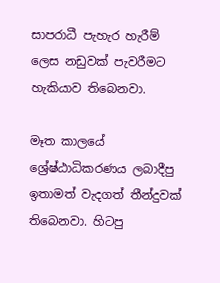සාපරාධී පැහැර හැරීම් ලෙස නඩුවක් පැවරීමට හැකියාව තිබෙනවා.

මෑත කාලයේ ශ්‍රේෂ්ඨාධිකරණය ලබාදීපු ඉතාමත් වැදගත් තීන්දුවක් තිබෙනවා. හිටපු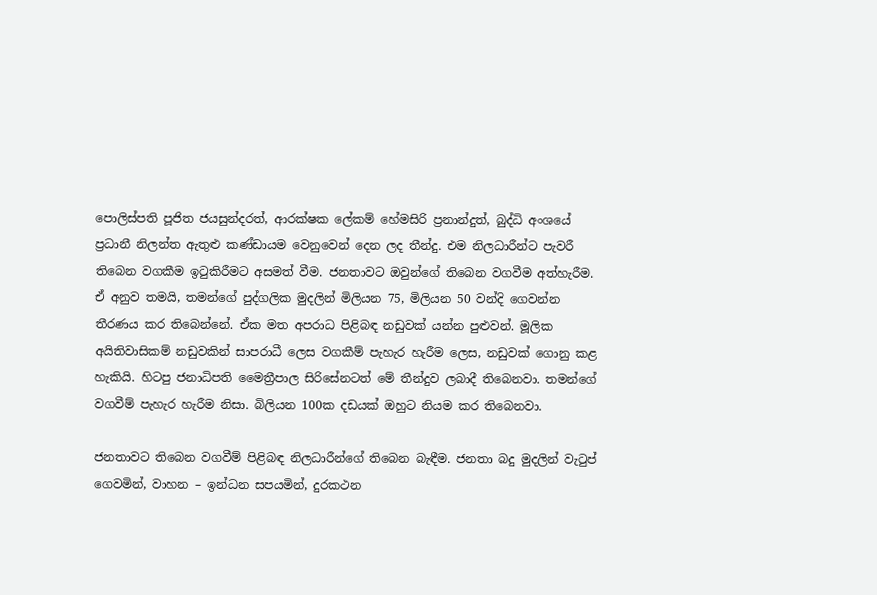පොලිස්පති පූජිත ජයසුන්දරත්, ආරක්ෂක ලේකම් හේමසිරි ප්‍රනාන්දුත්, බුද්ධි අංශයේ ප්‍රධානී නිලන්ත ඇතුළු කණ්ඩායම වෙනුවෙන් දෙන ලද තීන්දු. එම නිලධාරීන්ට පැවරී තිබෙන වගකීම ඉටුකිරීමට අසමත් වීම. ජනතාවට ඔවුන්ගේ තිබෙන වගවීම අත්හැරීම. ඒ අනුව තමයි, තමන්ගේ පුද්ගලික මුදලින් මිලියන 75, මිලියන 50 වන්දි ගෙවන්න තීරණය කර තිබෙන්නේ. ඒක මත අපරාධ පිළිබඳ නඩුවක් යන්න පුළුවන්. මූලික අයිතිවාසිකම් නඩුවකින් සාපරාධී ලෙස වගකීම් පැහැර හැරීම ලෙස, නඩුවක් ගොනු කළ හැකියි. හිටපු ජනාධිපති මෛත්‍රීපාල සිරිසේනටත් මේ තීන්දුව ලබාදී තිබෙනවා. තමන්ගේ වගවීම් පැහැර හැරීම නිසා. බිලියන 100ක දඩයක් ඔහුට නියම කර තිබෙනවා.

ජනතාවට තිබෙන වගවීම් පිළිබඳ නිලධාරීන්ගේ තිබෙන බැඳීම. ජනතා බදු මුදලින් වැටුප් ගෙවමින්, වාහන – ඉන්ධන සපයමින්, දුරකථන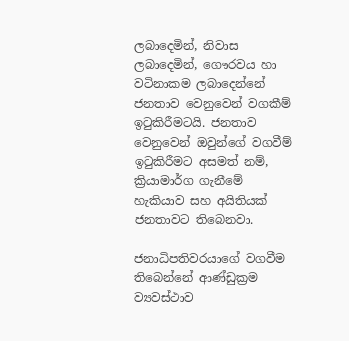ලබාදෙමින්, නිවාස ලබාදෙමින්, ගෞරවය හා වටිනාකම ලබාදෙන්නේ ජනතාව වෙනුවෙන් වගකීම් ඉටුකිරීමටයි. ජනතාව වෙනුවෙන් ඔවුන්ගේ වගවීම් ඉටුකිරීමට අසමත් නම්, ක්‍රියාමාර්ග ගැනීමේ හැකියාව සහ අයිතියක් ජනතාවට තිබෙනවා.

ජනාධිපතිවරයාගේ වගවීම තිබෙන්නේ ආණ්ඩුක්‍රම ව්‍යවස්ථාව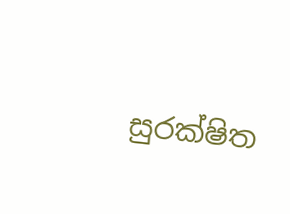සුරක්ෂිත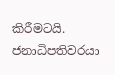කිරීමටයි. ජනාධිපතිවරයා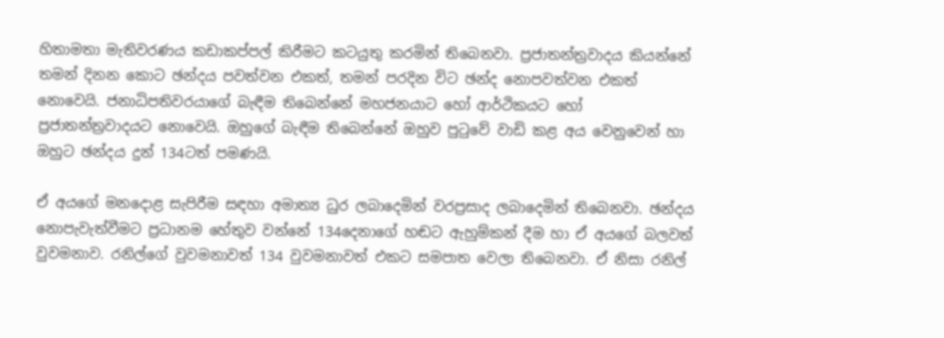හිතාමතා මැතිවරණය කඩාකප්පල් කිරීමට කටයුතු කරමින් තිබෙනවා. ප්‍රජාතන්ත්‍රවාදය කියන්නේ තමන් දිනන කොට ඡන්දය පවත්වන එකත්, තමන් පරදින විට ඡන්ද නොපවත්වන එකත් නොවෙයි. ජනාධිපතිවරයාගේ බැඳීම තිබෙන්නේ මහජනයාට හෝ ආර්ථිකයට හෝ ප්‍රජාතන්ත්‍රවාදයට නොවෙයි. ඔහුගේ බැඳීම තිබෙන්නේ ඔහුව පුටුවේ වාඩි කළ අය වෙනුවෙන් හා ඔහුට ඡන්දය දුන් 134ටත් පමණයි.

ඒ අයගේ මනදොළ සැපිරීම සඳහා අමාත්‍ය ධුර ලබාදෙමින් වරප්‍රසාද ලබාදෙමින් තිබෙනවා. ඡන්දය නොපැවැත්වීමට ප්‍රධානම හේතුව වන්නේ 134දෙනාගේ හඬට ඇහුම්කන් දීම හා ඒ අයගේ බලවත් වුවමනාව. රනිල්ගේ වුවමනාවත් 134 වුවමනාවත් එකට සමපාත වෙලා තිබෙනවා. ඒ නිසා රනිල්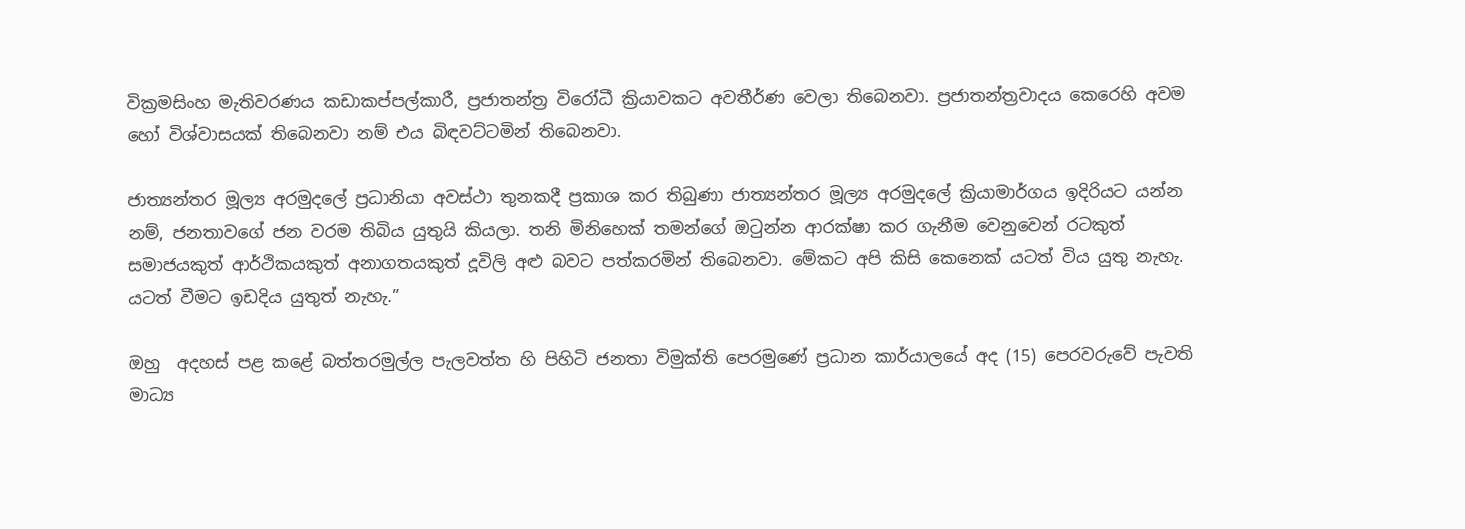වික්‍රමසිංහ මැතිවරණය කඩාකප්පල්කාරී, ප්‍රජාතන්ත්‍ර විරෝධී ක්‍රියාවකට අවතීර්ණ වෙලා තිබෙනවා. ප්‍රජාතන්ත්‍රවාදය කෙරෙහි අවම හෝ විශ්වාසයක් තිබෙනවා නම් එය බිඳවට්ටමින් තිබෙනවා.

ජාත්‍යන්තර මූල්‍ය අරමුදලේ ප්‍රධානියා අවස්ථා තුනකදී ප්‍රකාශ කර තිබුණා ජාත්‍යන්තර මූල්‍ය අරමුදලේ ක්‍රියාමාර්ගය ඉදිරියට යන්න නම්, ජනතාවගේ ජන වරම තිබිය යුතුයි කියලා. තනි මිනිහෙක් තමන්ගේ ඔටුන්න ආරක්ෂා කර ගැනීම වෙනුවෙන් රටකුත් සමාජයකුත් ආර්ථිකයකුත් අනාගතයකුත් දූවිලි අළු බවට පත්කරමින් තිබෙනවා. මේකට අපි කිසි කෙනෙක් යටත් විය යුතු නැහැ. යටත් වීමට ඉඩදිය යුතුත් නැහැ.”

ඔහු  අදහස් පළ කළේ බත්තරමුල්ල පැලවත්ත හි පිහිටි ජනතා විමුක්ති පෙරමුණේ ප්‍රධාන කාර්යාලයේ අද (15) පෙරවරුවේ පැවති මාධ්‍ය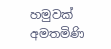හමුවක් අමතමිණි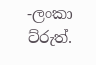-ලංකා ට්රුත්.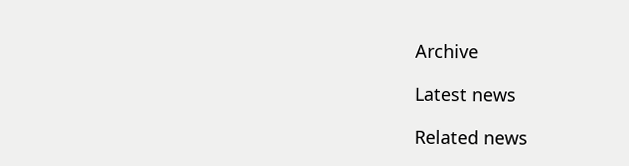Archive

Latest news

Related news